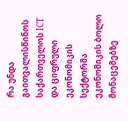რა უნდა გაითვალისწინოს საქართველოს ICT და ციფრული ეკონომიკის სექტორმა ეკონომიკის ბოლო მონაცემებზე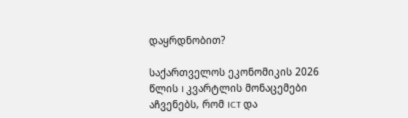დაყრდნობით?

საქართველოს ეკონომიკის 2026 წლის I კვარტლის მონაცემები აჩვენებს, რომ ICT და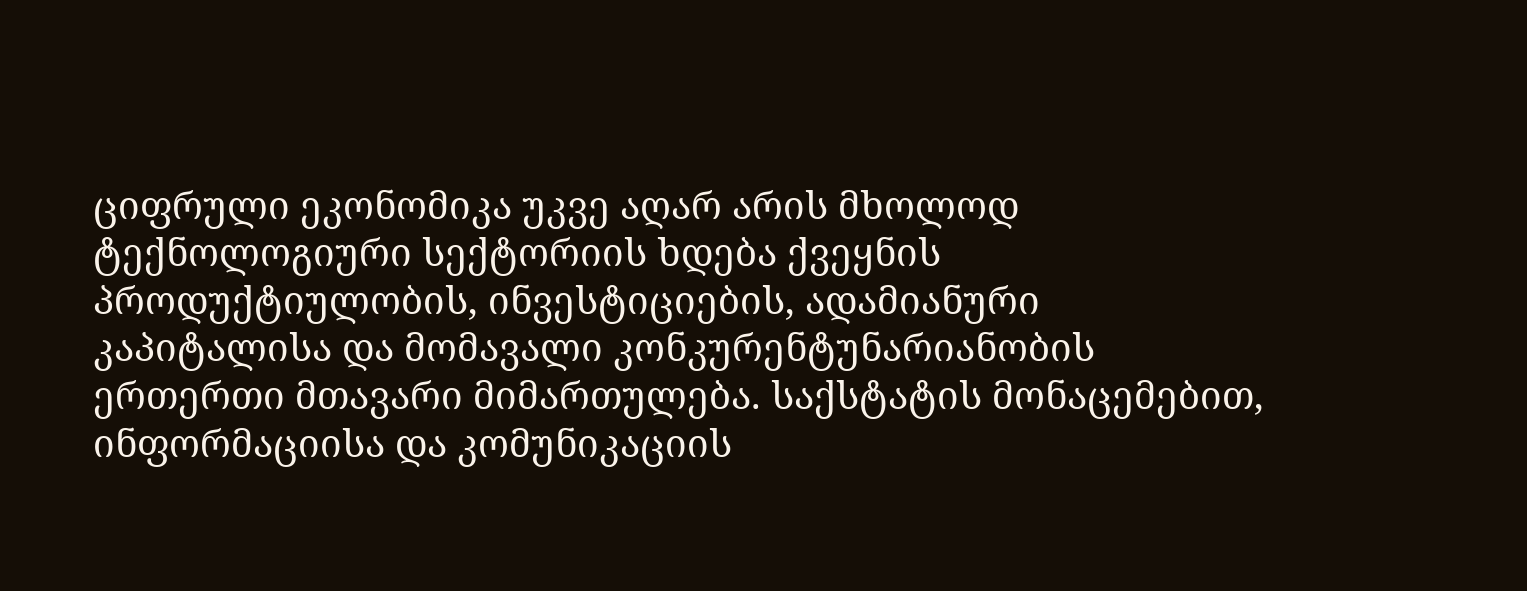ციფრული ეკონომიკა უკვე აღარ არის მხოლოდ ტექნოლოგიური სექტორიის ხდება ქვეყნის პროდუქტიულობის, ინვესტიციების, ადამიანური კაპიტალისა და მომავალი კონკურენტუნარიანობის ერთერთი მთავარი მიმართულება. საქსტატის მონაცემებით, ინფორმაციისა და კომუნიკაციის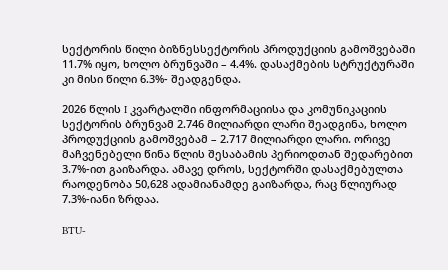სექტორის წილი ბიზნესსექტორის პროდუქციის გამოშვებაში 11.7% იყო, ხოლო ბრუნვაში – 4.4%. დასაქმების სტრუქტურაში კი მისი წილი 6.3%- შეადგენდა.

2026 წლის I კვარტალში ინფორმაციისა და კომუნიკაციის სექტორის ბრუნვამ 2.746 მილიარდი ლარი შეადგინა, ხოლო პროდუქციის გამოშვებამ – 2.717 მილიარდი ლარი. ორივე მაჩვენებელი წინა წლის შესაბამის პერიოდთან შედარებით 3.7%-ით გაიზარდა. ამავე დროს, სექტორში დასაქმებულთა რაოდენობა 50,628 ადამიანამდე გაიზარდა, რაც წლიურად 7.3%-იანი ზრდაა.

BTU-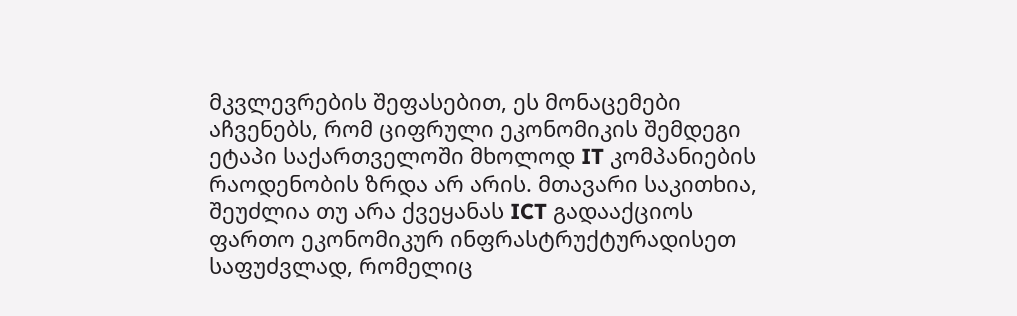მკვლევრების შეფასებით, ეს მონაცემები აჩვენებს, რომ ციფრული ეკონომიკის შემდეგი ეტაპი საქართველოში მხოლოდ IT კომპანიების რაოდენობის ზრდა არ არის. მთავარი საკითხია, შეუძლია თუ არა ქვეყანას ICT გადააქციოს ფართო ეკონომიკურ ინფრასტრუქტურადისეთ საფუძვლად, რომელიც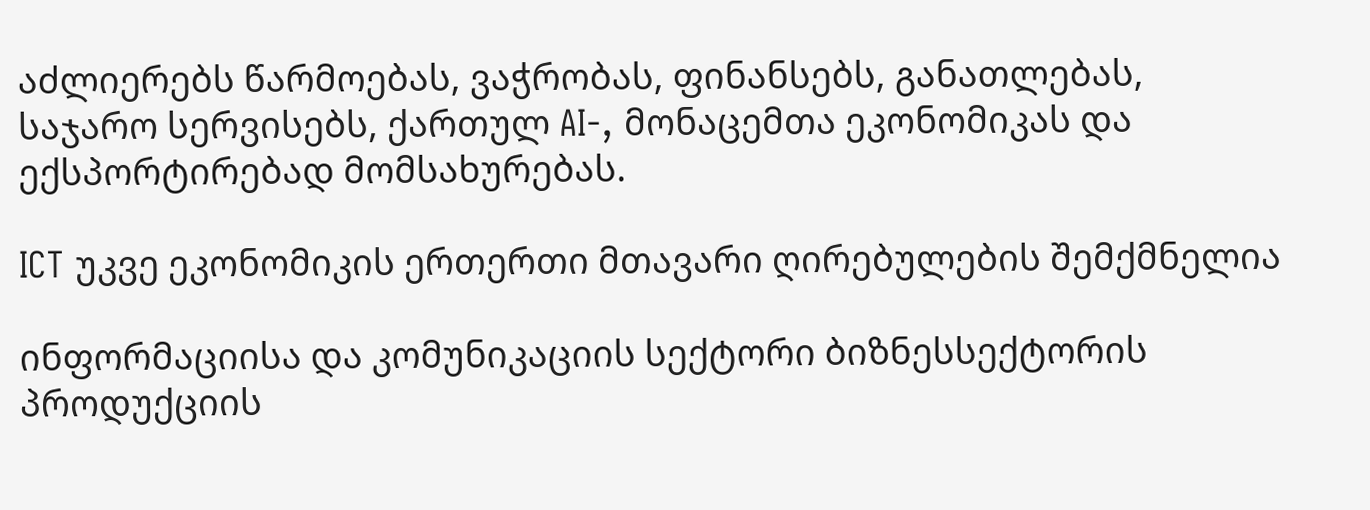აძლიერებს წარმოებას, ვაჭრობას, ფინანსებს, განათლებას, საჯარო სერვისებს, ქართულ AI-, მონაცემთა ეკონომიკას და ექსპორტირებად მომსახურებას.

ICT უკვე ეკონომიკის ერთერთი მთავარი ღირებულების შემქმნელია

ინფორმაციისა და კომუნიკაციის სექტორი ბიზნესსექტორის პროდუქციის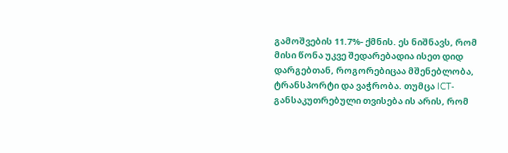გამოშვების 11.7%- ქმნის. ეს ნიშნავს, რომ მისი წონა უკვე შედარებადია ისეთ დიდ დარგებთან, როგორებიცაა მშენებლობა, ტრანსპორტი და ვაჭრობა. თუმცა ICT- განსაკუთრებული თვისება ის არის, რომ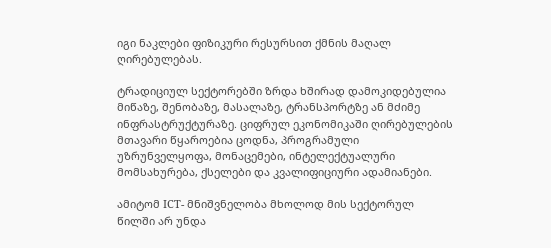იგი ნაკლები ფიზიკური რესურსით ქმნის მაღალ ღირებულებას.

ტრადიციულ სექტორებში ზრდა ხშირად დამოკიდებულია მიწაზე, შენობაზე, მასალაზე, ტრანსპორტზე ან მძიმე ინფრასტრუქტურაზე. ციფრულ ეკონომიკაში ღირებულების მთავარი წყაროებია ცოდნა, პროგრამული უზრუნველყოფა, მონაცემები, ინტელექტუალური მომსახურება, ქსელები და კვალიფიციური ადამიანები.

ამიტომ ICT- მნიშვნელობა მხოლოდ მის სექტორულ წილში არ უნდა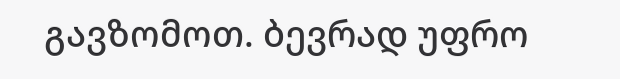გავზომოთ. ბევრად უფრო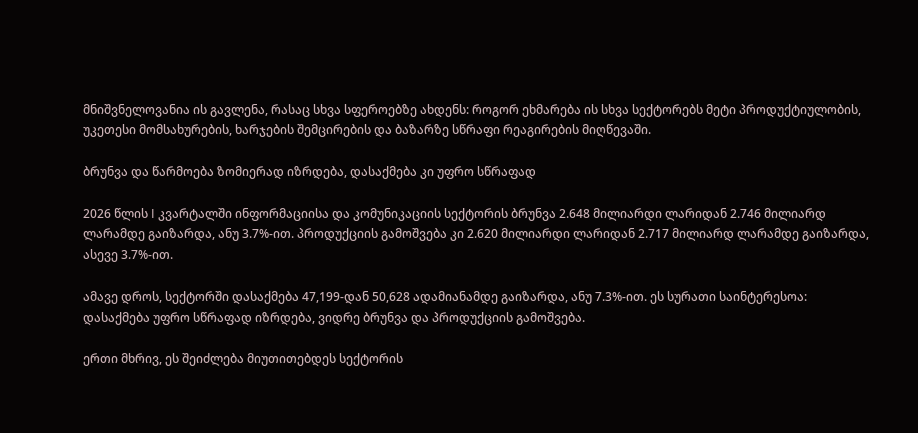მნიშვნელოვანია ის გავლენა, რასაც სხვა სფეროებზე ახდენს: როგორ ეხმარება ის სხვა სექტორებს მეტი პროდუქტიულობის, უკეთესი მომსახურების, ხარჯების შემცირების და ბაზარზე სწრაფი რეაგირების მიღწევაში.

ბრუნვა და წარმოება ზომიერად იზრდება, დასაქმება კი უფრო სწრაფად

2026 წლის I კვარტალში ინფორმაციისა და კომუნიკაციის სექტორის ბრუნვა 2.648 მილიარდი ლარიდან 2.746 მილიარდ ლარამდე გაიზარდა, ანუ 3.7%-ით. პროდუქციის გამოშვება კი 2.620 მილიარდი ლარიდან 2.717 მილიარდ ლარამდე გაიზარდა, ასევე 3.7%-ით.

ამავე დროს, სექტორში დასაქმება 47,199-დან 50,628 ადამიანამდე გაიზარდა, ანუ 7.3%-ით. ეს სურათი საინტერესოა: დასაქმება უფრო სწრაფად იზრდება, ვიდრე ბრუნვა და პროდუქციის გამოშვება.

ერთი მხრივ, ეს შეიძლება მიუთითებდეს სექტორის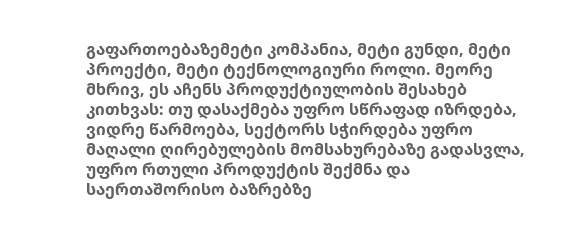გაფართოებაზემეტი კომპანია, მეტი გუნდი, მეტი პროექტი, მეტი ტექნოლოგიური როლი. მეორე მხრივ, ეს აჩენს პროდუქტიულობის შესახებ კითხვას: თუ დასაქმება უფრო სწრაფად იზრდება, ვიდრე წარმოება, სექტორს სჭირდება უფრო მაღალი ღირებულების მომსახურებაზე გადასვლა, უფრო რთული პროდუქტის შექმნა და საერთაშორისო ბაზრებზე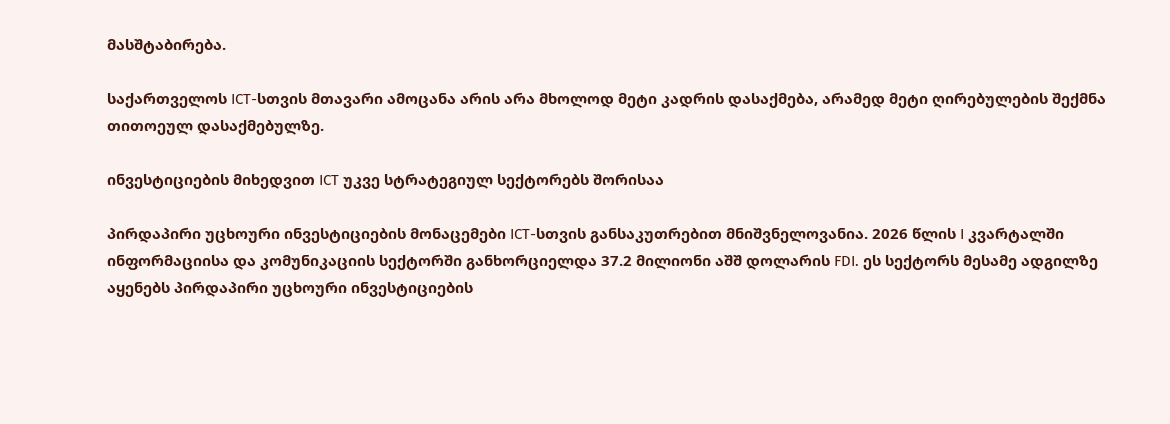მასშტაბირება.

საქართველოს ICT-სთვის მთავარი ამოცანა არის არა მხოლოდ მეტი კადრის დასაქმება, არამედ მეტი ღირებულების შექმნა თითოეულ დასაქმებულზე.

ინვესტიციების მიხედვით ICT უკვე სტრატეგიულ სექტორებს შორისაა

პირდაპირი უცხოური ინვესტიციების მონაცემები ICT-სთვის განსაკუთრებით მნიშვნელოვანია. 2026 წლის I კვარტალში ინფორმაციისა და კომუნიკაციის სექტორში განხორციელდა 37.2 მილიონი აშშ დოლარის FDI. ეს სექტორს მესამე ადგილზე აყენებს პირდაპირი უცხოური ინვესტიციების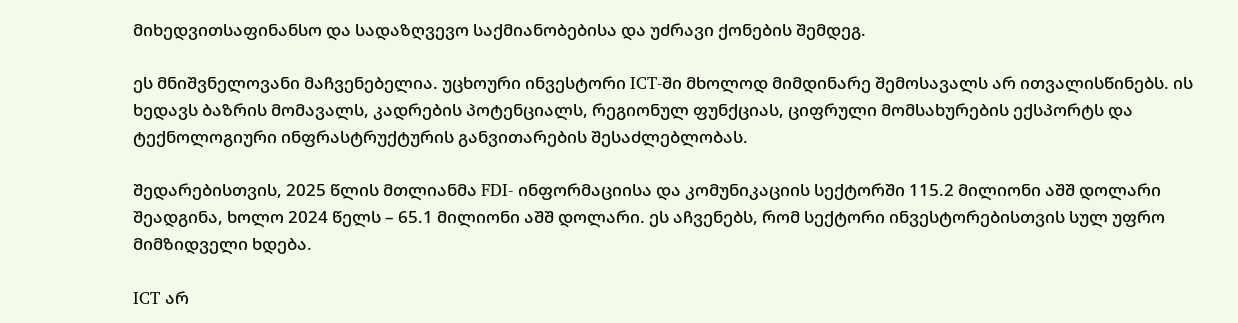მიხედვითსაფინანსო და სადაზღვევო საქმიანობებისა და უძრავი ქონების შემდეგ.

ეს მნიშვნელოვანი მაჩვენებელია. უცხოური ინვესტორი ICT-ში მხოლოდ მიმდინარე შემოსავალს არ ითვალისწინებს. ის ხედავს ბაზრის მომავალს, კადრების პოტენციალს, რეგიონულ ფუნქციას, ციფრული მომსახურების ექსპორტს და ტექნოლოგიური ინფრასტრუქტურის განვითარების შესაძლებლობას.

შედარებისთვის, 2025 წლის მთლიანმა FDI- ინფორმაციისა და კომუნიკაციის სექტორში 115.2 მილიონი აშშ დოლარი შეადგინა, ხოლო 2024 წელს – 65.1 მილიონი აშშ დოლარი. ეს აჩვენებს, რომ სექტორი ინვესტორებისთვის სულ უფრო მიმზიდველი ხდება.

ICT არ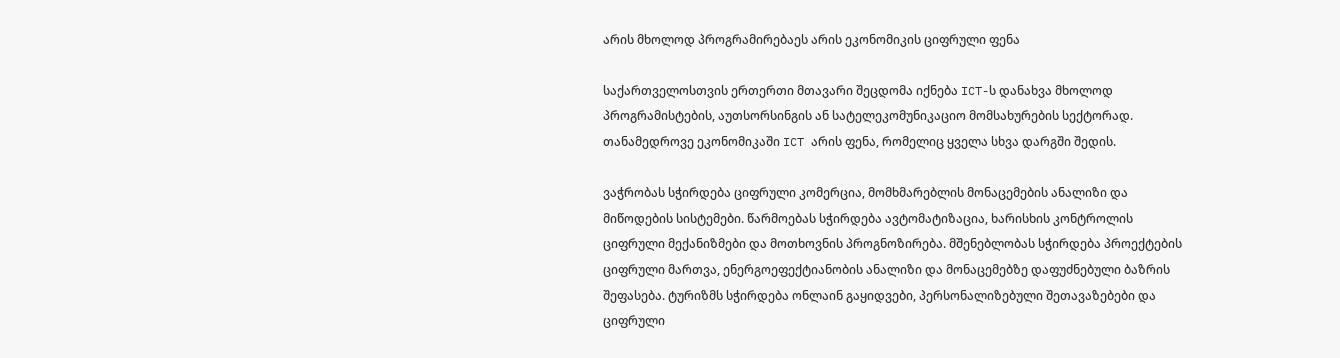არის მხოლოდ პროგრამირებაეს არის ეკონომიკის ციფრული ფენა

საქართველოსთვის ერთერთი მთავარი შეცდომა იქნება ICT-ს დანახვა მხოლოდ პროგრამისტების, აუთსორსინგის ან სატელეკომუნიკაციო მომსახურების სექტორად. თანამედროვე ეკონომიკაში ICT არის ფენა, რომელიც ყველა სხვა დარგში შედის.

ვაჭრობას სჭირდება ციფრული კომერცია, მომხმარებლის მონაცემების ანალიზი და მიწოდების სისტემები. წარმოებას სჭირდება ავტომატიზაცია, ხარისხის კონტროლის ციფრული მექანიზმები და მოთხოვნის პროგნოზირება. მშენებლობას სჭირდება პროექტების ციფრული მართვა, ენერგოეფექტიანობის ანალიზი და მონაცემებზე დაფუძნებული ბაზრის შეფასება. ტურიზმს სჭირდება ონლაინ გაყიდვები, პერსონალიზებული შეთავაზებები და ციფრული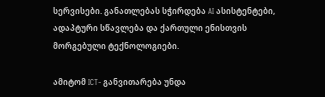სერვისები. განათლებას სჭირდება AI ასისტენტები, ადაპტური სწავლება და ქართული ენისთვის მორგებული ტექნოლოგიები.

ამიტომ ICT- განვითარება უნდა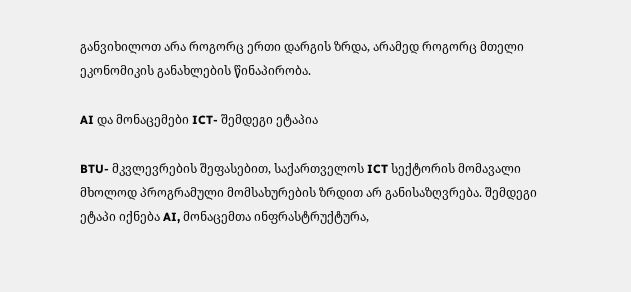განვიხილოთ არა როგორც ერთი დარგის ზრდა, არამედ როგორც მთელი ეკონომიკის განახლების წინაპირობა.

AI და მონაცემები ICT- შემდეგი ეტაპია

BTU- მკვლევრების შეფასებით, საქართველოს ICT სექტორის მომავალი მხოლოდ პროგრამული მომსახურების ზრდით არ განისაზღვრება. შემდეგი ეტაპი იქნება AI, მონაცემთა ინფრასტრუქტურა,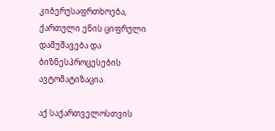კიბერუსაფრთხოება, ქართული ენის ციფრული დამუშავება და ბიზნესპროცესების ავტომატიზაცია.

აქ საქართველოსთვის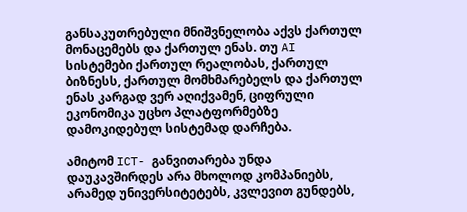განსაკუთრებული მნიშვნელობა აქვს ქართულ მონაცემებს და ქართულ ენას. თუ AI სისტემები ქართულ რეალობას, ქართულ ბიზნესს, ქართულ მომხმარებელს და ქართულ ენას კარგად ვერ აღიქვამენ, ციფრული ეკონომიკა უცხო პლატფორმებზე დამოკიდებულ სისტემად დარჩება.

ამიტომ ICT- განვითარება უნდა დაუკავშირდეს არა მხოლოდ კომპანიებს, არამედ უნივერსიტეტებს, კვლევით გუნდებს,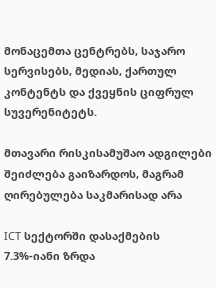მონაცემთა ცენტრებს, საჯარო სერვისებს, მედიას, ქართულ კონტენტს და ქვეყნის ციფრულ სუვერენიტეტს.

მთავარი რისკისამუშაო ადგილები შეიძლება გაიზარდოს, მაგრამ ღირებულება საკმარისად არა

ICT სექტორში დასაქმების 7.3%-იანი ზრდა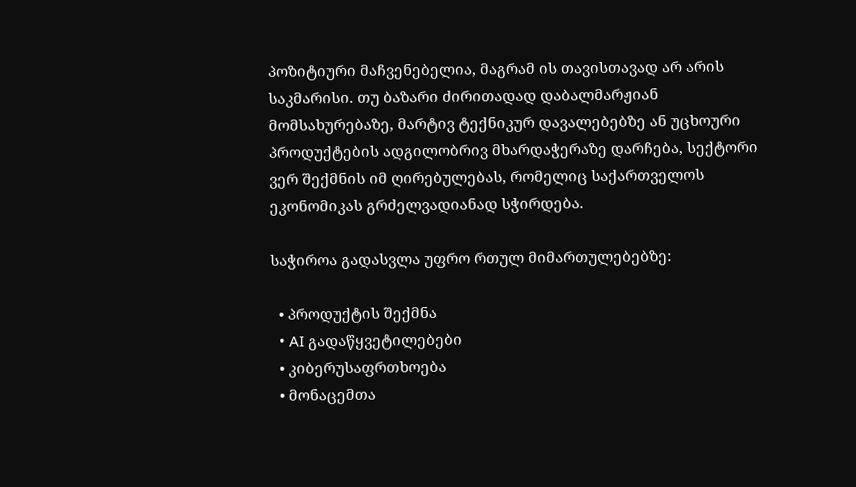პოზიტიური მაჩვენებელია, მაგრამ ის თავისთავად არ არის საკმარისი. თუ ბაზარი ძირითადად დაბალმარჟიან მომსახურებაზე, მარტივ ტექნიკურ დავალებებზე ან უცხოური პროდუქტების ადგილობრივ მხარდაჭერაზე დარჩება, სექტორი ვერ შექმნის იმ ღირებულებას, რომელიც საქართველოს ეკონომიკას გრძელვადიანად სჭირდება.

საჭიროა გადასვლა უფრო რთულ მიმართულებებზე:

  • პროდუქტის შექმნა
  • AI გადაწყვეტილებები
  • კიბერუსაფრთხოება
  • მონაცემთა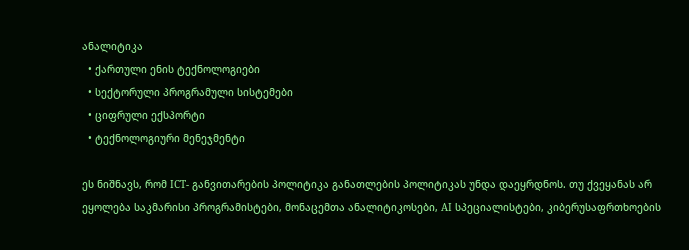ანალიტიკა
  • ქართული ენის ტექნოლოგიები
  • სექტორული პროგრამული სისტემები
  • ციფრული ექსპორტი
  • ტექნოლოგიური მენეჯმენტი

ეს ნიშნავს, რომ ICT- განვითარების პოლიტიკა განათლების პოლიტიკას უნდა დაეყრდნოს. თუ ქვეყანას არ ეყოლება საკმარისი პროგრამისტები, მონაცემთა ანალიტიკოსები, AI სპეციალისტები, კიბერუსაფრთხოების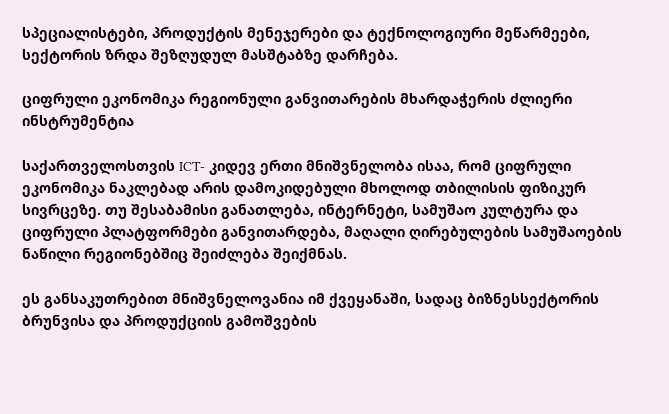სპეციალისტები, პროდუქტის მენეჯერები და ტექნოლოგიური მეწარმეები, სექტორის ზრდა შეზღუდულ მასშტაბზე დარჩება.

ციფრული ეკონომიკა რეგიონული განვითარების მხარდაჭერის ძლიერი ინსტრუმენტია

საქართველოსთვის ICT- კიდევ ერთი მნიშვნელობა ისაა, რომ ციფრული ეკონომიკა ნაკლებად არის დამოკიდებული მხოლოდ თბილისის ფიზიკურ სივრცეზე. თუ შესაბამისი განათლება, ინტერნეტი, სამუშაო კულტურა და ციფრული პლატფორმები განვითარდება, მაღალი ღირებულების სამუშაოების ნაწილი რეგიონებშიც შეიძლება შეიქმნას.

ეს განსაკუთრებით მნიშვნელოვანია იმ ქვეყანაში, სადაც ბიზნესსექტორის ბრუნვისა და პროდუქციის გამოშვების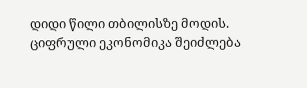დიდი წილი თბილისზე მოდის. ციფრული ეკონომიკა შეიძლება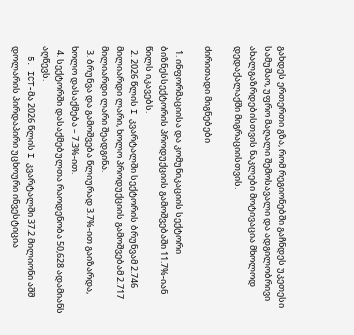გახდეს ერთერთი გზა, რომ რეგიონებში გაჩნდეს უკეთესი სამუშაო, უფრო მაღალი შემოსავალი და ადგილობრივი ახალგაზრდებისთვის ნაკლები მოტივაცია მხოლოდ დედაქალაქში მიგრაციისთვის.

ძირითადი მიგნებები

  1. ინფორმაციისა და კომუნიკაციის სექტორი ბიზნესსექტორის პროდუქციის გამოშვებაში 11.7%-იან წილს იკავებს.
  2. 2026 წლის I კვარტალში სექტორის ბრუნვამ 2.746 მილიარდი ლარი, ხოლო პროდუქციის გამოშვებამ 2.717 მილიარდი ლარი შეადგინა.
  3. ბრუნვა და გამოშვება წლიურად 3.7%-ით გაიზარდა, ხოლო დასაქმება – 7.3%-ით.
  4. სექტორში დასაქმებულთა რაოდენობა 50,628 ადამიანს აღწევს.
  5. ICT-მა 2026 წლის I კვარტალში 37.2 მილიონი აშშ დოლარის პირდაპირი უცხოური ინვესტიცია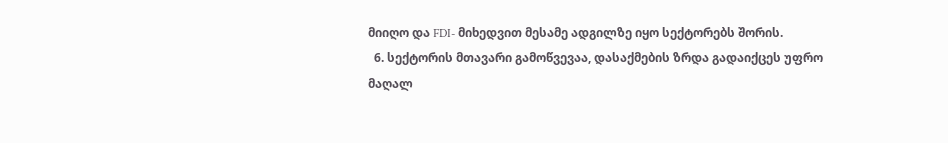მიიღო და FDI- მიხედვით მესამე ადგილზე იყო სექტორებს შორის.
  6. სექტორის მთავარი გამოწვევაა, დასაქმების ზრდა გადაიქცეს უფრო მაღალ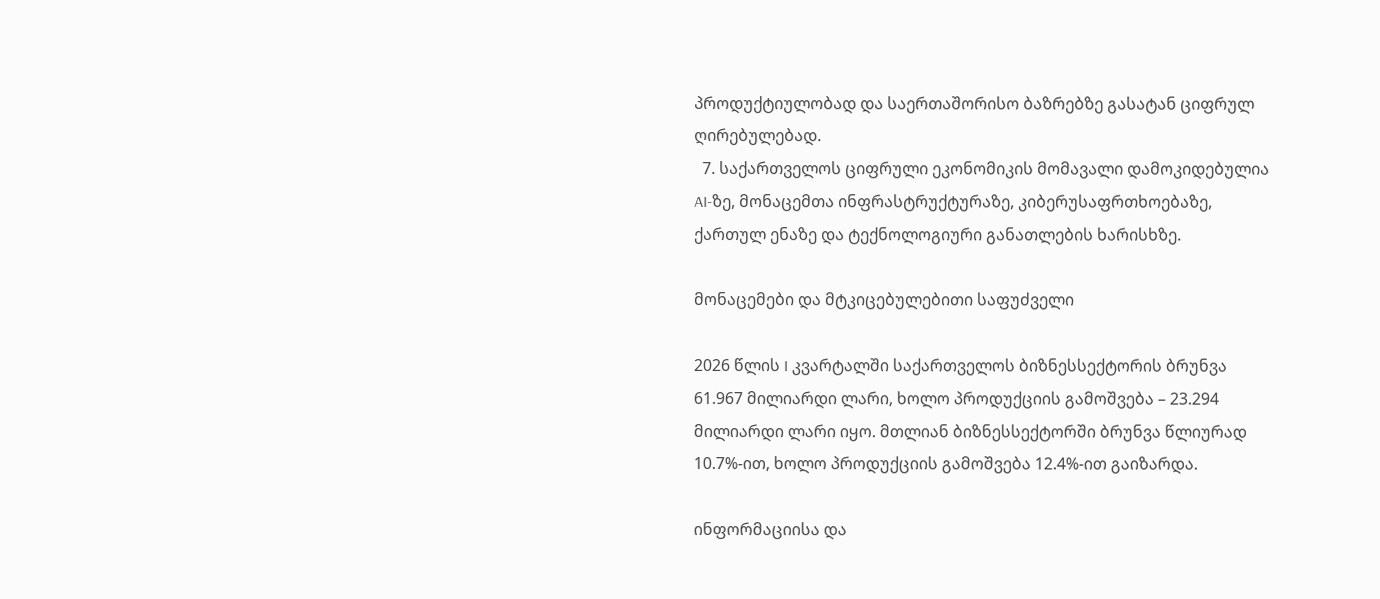პროდუქტიულობად და საერთაშორისო ბაზრებზე გასატან ციფრულ ღირებულებად.
  7. საქართველოს ციფრული ეკონომიკის მომავალი დამოკიდებულია AI-ზე, მონაცემთა ინფრასტრუქტურაზე, კიბერუსაფრთხოებაზე, ქართულ ენაზე და ტექნოლოგიური განათლების ხარისხზე.

მონაცემები და მტკიცებულებითი საფუძველი

2026 წლის I კვარტალში საქართველოს ბიზნესსექტორის ბრუნვა 61.967 მილიარდი ლარი, ხოლო პროდუქციის გამოშვება – 23.294 მილიარდი ლარი იყო. მთლიან ბიზნესსექტორში ბრუნვა წლიურად 10.7%-ით, ხოლო პროდუქციის გამოშვება 12.4%-ით გაიზარდა.

ინფორმაციისა და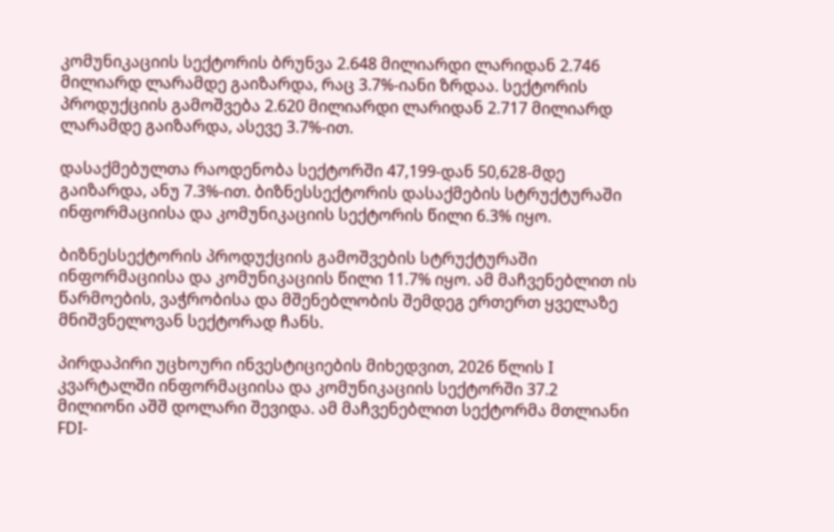კომუნიკაციის სექტორის ბრუნვა 2.648 მილიარდი ლარიდან 2.746 მილიარდ ლარამდე გაიზარდა, რაც 3.7%-იანი ზრდაა. სექტორის პროდუქციის გამოშვება 2.620 მილიარდი ლარიდან 2.717 მილიარდ ლარამდე გაიზარდა, ასევე 3.7%-ით.

დასაქმებულთა რაოდენობა სექტორში 47,199-დან 50,628-მდე გაიზარდა, ანუ 7.3%-ით. ბიზნესსექტორის დასაქმების სტრუქტურაში ინფორმაციისა და კომუნიკაციის სექტორის წილი 6.3% იყო.

ბიზნესსექტორის პროდუქციის გამოშვების სტრუქტურაში ინფორმაციისა და კომუნიკაციის წილი 11.7% იყო. ამ მაჩვენებლით ის წარმოების, ვაჭრობისა და მშენებლობის შემდეგ ერთერთ ყველაზე მნიშვნელოვან სექტორად ჩანს.

პირდაპირი უცხოური ინვესტიციების მიხედვით, 2026 წლის I კვარტალში ინფორმაციისა და კომუნიკაციის სექტორში 37.2 მილიონი აშშ დოლარი შევიდა. ამ მაჩვენებლით სექტორმა მთლიანი FDI-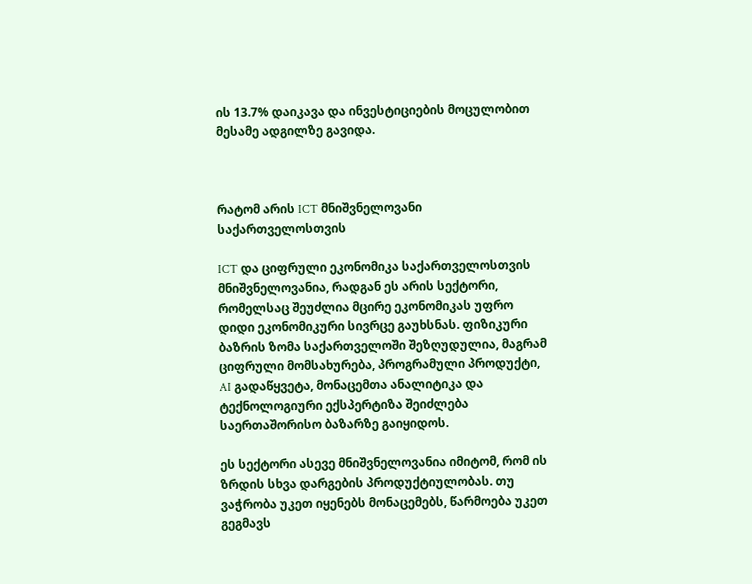ის 13.7% დაიკავა და ინვესტიციების მოცულობით მესამე ადგილზე გავიდა.



რატომ არის ICT მნიშვნელოვანი საქართველოსთვის

ICT და ციფრული ეკონომიკა საქართველოსთვის მნიშვნელოვანია, რადგან ეს არის სექტორი, რომელსაც შეუძლია მცირე ეკონომიკას უფრო დიდი ეკონომიკური სივრცე გაუხსნას. ფიზიკური ბაზრის ზომა საქართველოში შეზღუდულია, მაგრამ ციფრული მომსახურება, პროგრამული პროდუქტი, AI გადაწყვეტა, მონაცემთა ანალიტიკა და ტექნოლოგიური ექსპერტიზა შეიძლება საერთაშორისო ბაზარზე გაიყიდოს.

ეს სექტორი ასევე მნიშვნელოვანია იმიტომ, რომ ის ზრდის სხვა დარგების პროდუქტიულობას. თუ ვაჭრობა უკეთ იყენებს მონაცემებს, წარმოება უკეთ გეგმავს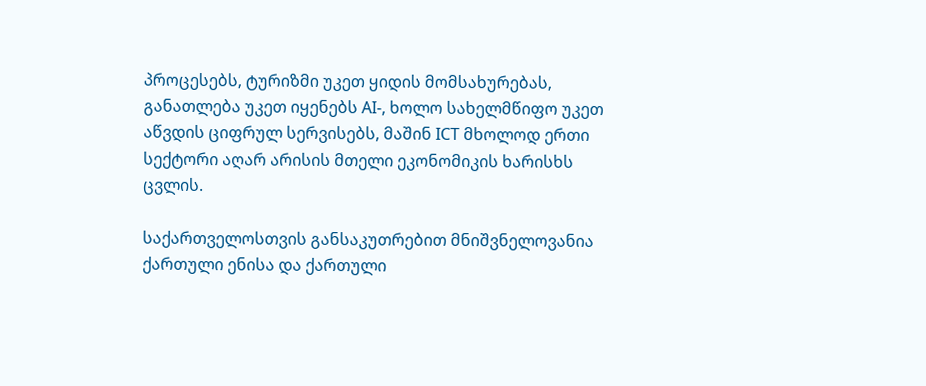პროცესებს, ტურიზმი უკეთ ყიდის მომსახურებას, განათლება უკეთ იყენებს AI-, ხოლო სახელმწიფო უკეთ აწვდის ციფრულ სერვისებს, მაშინ ICT მხოლოდ ერთი სექტორი აღარ არისის მთელი ეკონომიკის ხარისხს ცვლის.

საქართველოსთვის განსაკუთრებით მნიშვნელოვანია ქართული ენისა და ქართული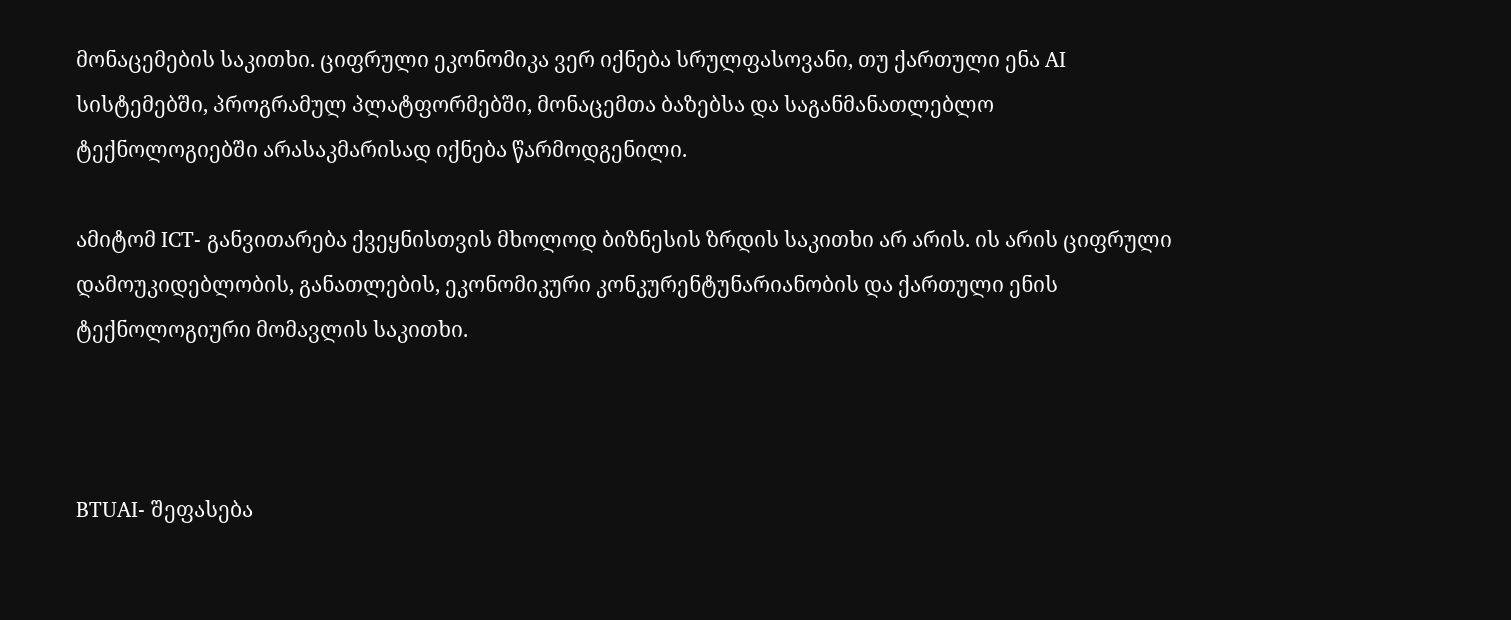მონაცემების საკითხი. ციფრული ეკონომიკა ვერ იქნება სრულფასოვანი, თუ ქართული ენა AI სისტემებში, პროგრამულ პლატფორმებში, მონაცემთა ბაზებსა და საგანმანათლებლო ტექნოლოგიებში არასაკმარისად იქნება წარმოდგენილი.

ამიტომ ICT- განვითარება ქვეყნისთვის მხოლოდ ბიზნესის ზრდის საკითხი არ არის. ის არის ციფრული დამოუკიდებლობის, განათლების, ეკონომიკური კონკურენტუნარიანობის და ქართული ენის ტექნოლოგიური მომავლის საკითხი.



BTUAI- შეფასება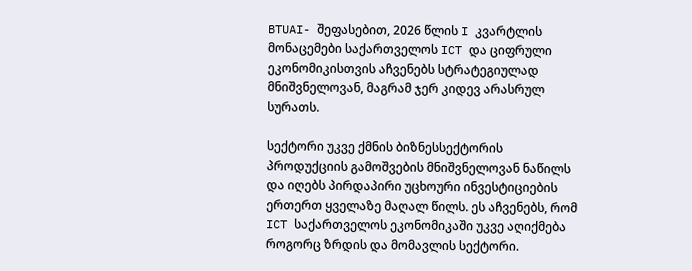BTUAI- შეფასებით, 2026 წლის I კვარტლის მონაცემები საქართველოს ICT და ციფრული ეკონომიკისთვის აჩვენებს სტრატეგიულად მნიშვნელოვან, მაგრამ ჯერ კიდევ არასრულ სურათს.

სექტორი უკვე ქმნის ბიზნესსექტორის პროდუქციის გამოშვების მნიშვნელოვან ნაწილს და იღებს პირდაპირი უცხოური ინვესტიციების ერთერთ ყველაზე მაღალ წილს. ეს აჩვენებს, რომ ICT საქართველოს ეკონომიკაში უკვე აღიქმება როგორც ზრდის და მომავლის სექტორი.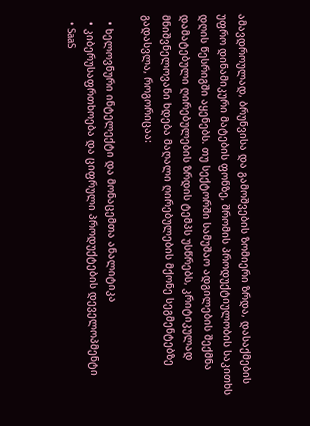ამავდროულად, ბრუნვისა და გამოშვების ზომიერი ზრდა, დასაქმების უფრო დინამიკური მატების ფონზე, შრომის პროდუქტიულობის საკითხს დღის წესრიგში აყენებს. თუ სექტორში სამუშაო ადგილების შექმნა დამატებული ღირებულების ზრდის ტემპს უსწრებს, კრიტიკულად მნიშვნელოვანი ხდება მაღალი ღირებულების მქონე სეგმენტებზე გადასვლა, როგორიცაა:

  • ხელოვნური ინტელექტი და მონაცემთა ანალიტიკა
  • კიბერუსაფრთხოება და ციფრული პროდუქტების დეველოპმენტი
  • SaaS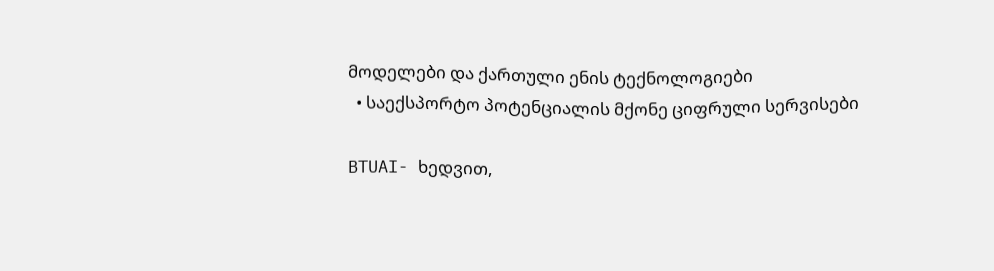მოდელები და ქართული ენის ტექნოლოგიები
  • საექსპორტო პოტენციალის მქონე ციფრული სერვისები

BTUAI- ხედვით,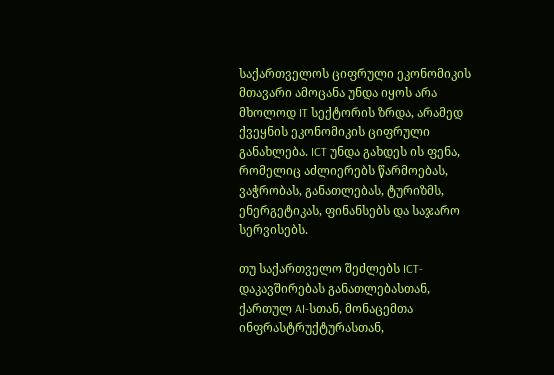საქართველოს ციფრული ეკონომიკის მთავარი ამოცანა უნდა იყოს არა მხოლოდ IT სექტორის ზრდა, არამედ ქვეყნის ეკონომიკის ციფრული განახლება. ICT უნდა გახდეს ის ფენა, რომელიც აძლიერებს წარმოებას, ვაჭრობას, განათლებას, ტურიზმს, ენერგეტიკას, ფინანსებს და საჯარო სერვისებს.

თუ საქართველო შეძლებს ICT- დაკავშირებას განათლებასთან, ქართულ AI-სთან, მონაცემთა ინფრასტრუქტურასთან,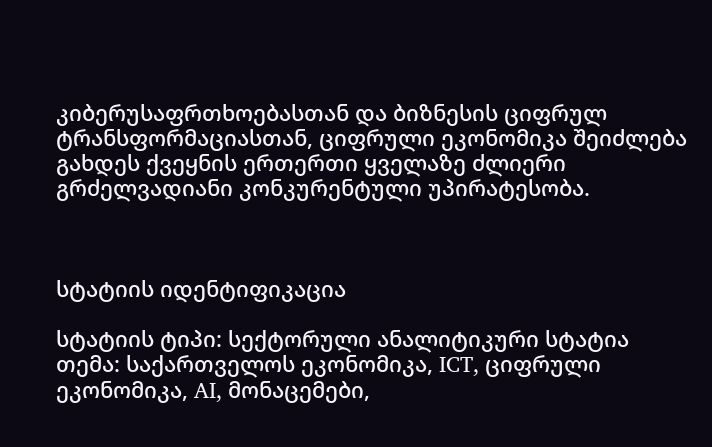კიბერუსაფრთხოებასთან და ბიზნესის ციფრულ ტრანსფორმაციასთან, ციფრული ეკონომიკა შეიძლება გახდეს ქვეყნის ერთერთი ყველაზე ძლიერი გრძელვადიანი კონკურენტული უპირატესობა.



სტატიის იდენტიფიკაცია

სტატიის ტიპი: სექტორული ანალიტიკური სტატია
თემა: საქართველოს ეკონომიკა, ICT, ციფრული ეკონომიკა, AI, მონაცემები,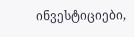ინვესტიციები,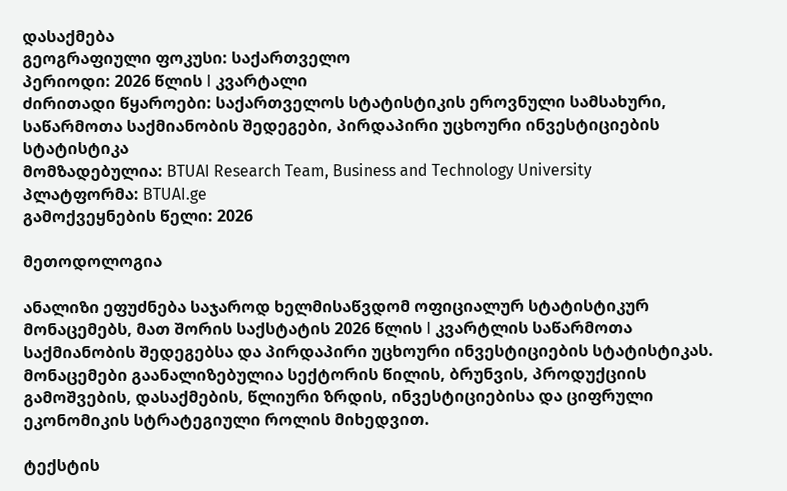დასაქმება
გეოგრაფიული ფოკუსი: საქართველო
პერიოდი: 2026 წლის I კვარტალი
ძირითადი წყაროები: საქართველოს სტატისტიკის ეროვნული სამსახური, საწარმოთა საქმიანობის შედეგები, პირდაპირი უცხოური ინვესტიციების სტატისტიკა
მომზადებულია: BTUAI Research Team, Business and Technology University
პლატფორმა: BTUAI.ge
გამოქვეყნების წელი: 2026

მეთოდოლოგია

ანალიზი ეფუძნება საჯაროდ ხელმისაწვდომ ოფიციალურ სტატისტიკურ მონაცემებს, მათ შორის საქსტატის 2026 წლის I კვარტლის საწარმოთა საქმიანობის შედეგებსა და პირდაპირი უცხოური ინვესტიციების სტატისტიკას. მონაცემები გაანალიზებულია სექტორის წილის, ბრუნვის, პროდუქციის გამოშვების, დასაქმების, წლიური ზრდის, ინვესტიციებისა და ციფრული ეკონომიკის სტრატეგიული როლის მიხედვით.

ტექსტის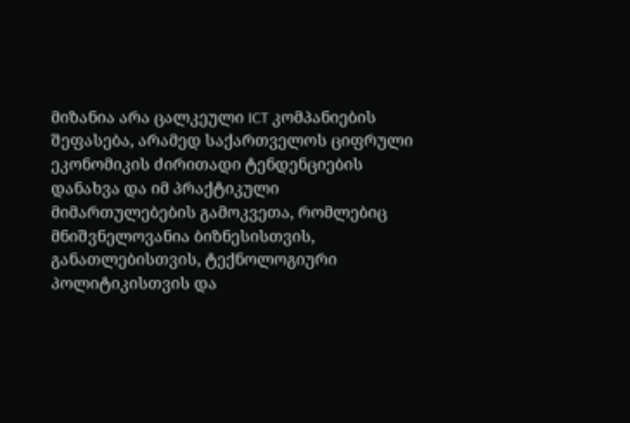მიზანია არა ცალკეული ICT კომპანიების შეფასება, არამედ საქართველოს ციფრული ეკონომიკის ძირითადი ტენდენციების დანახვა და იმ პრაქტიკული მიმართულებების გამოკვეთა, რომლებიც მნიშვნელოვანია ბიზნესისთვის, განათლებისთვის, ტექნოლოგიური პოლიტიკისთვის და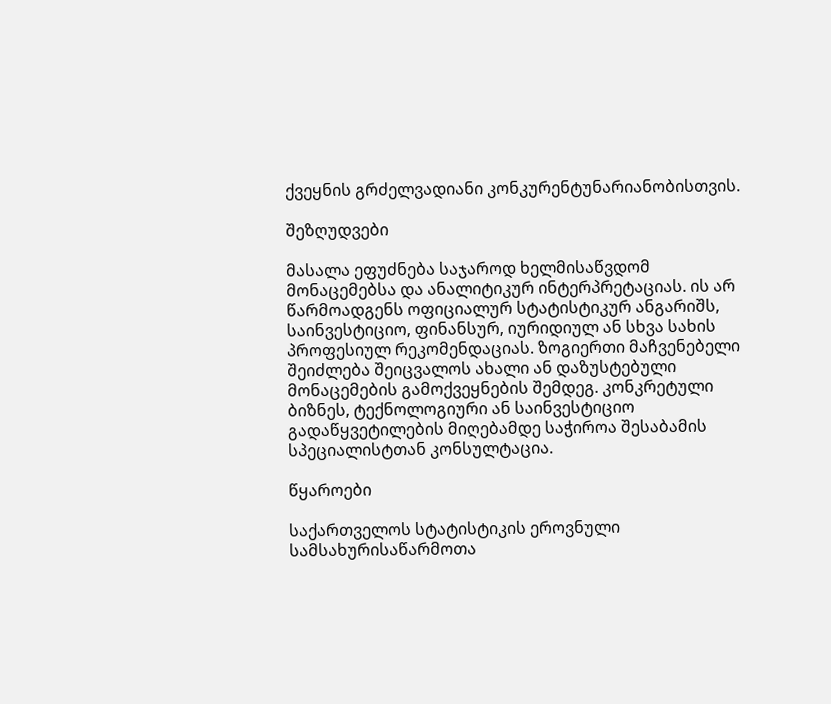ქვეყნის გრძელვადიანი კონკურენტუნარიანობისთვის.

შეზღუდვები

მასალა ეფუძნება საჯაროდ ხელმისაწვდომ მონაცემებსა და ანალიტიკურ ინტერპრეტაციას. ის არ წარმოადგენს ოფიციალურ სტატისტიკურ ანგარიშს, საინვესტიციო, ფინანსურ, იურიდიულ ან სხვა სახის პროფესიულ რეკომენდაციას. ზოგიერთი მაჩვენებელი შეიძლება შეიცვალოს ახალი ან დაზუსტებული მონაცემების გამოქვეყნების შემდეგ. კონკრეტული ბიზნეს, ტექნოლოგიური ან საინვესტიციო გადაწყვეტილების მიღებამდე საჭიროა შესაბამის სპეციალისტთან კონსულტაცია.

წყაროები

საქართველოს სტატისტიკის ეროვნული სამსახურისაწარმოთა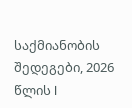საქმიანობის შედეგები, 2026 წლის I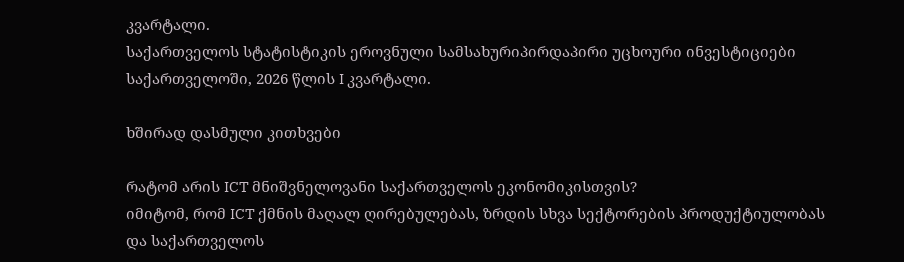კვარტალი.
საქართველოს სტატისტიკის ეროვნული სამსახურიპირდაპირი უცხოური ინვესტიციები საქართველოში, 2026 წლის I კვარტალი.

ხშირად დასმული კითხვები

რატომ არის ICT მნიშვნელოვანი საქართველოს ეკონომიკისთვის?
იმიტომ, რომ ICT ქმნის მაღალ ღირებულებას, ზრდის სხვა სექტორების პროდუქტიულობას და საქართველოს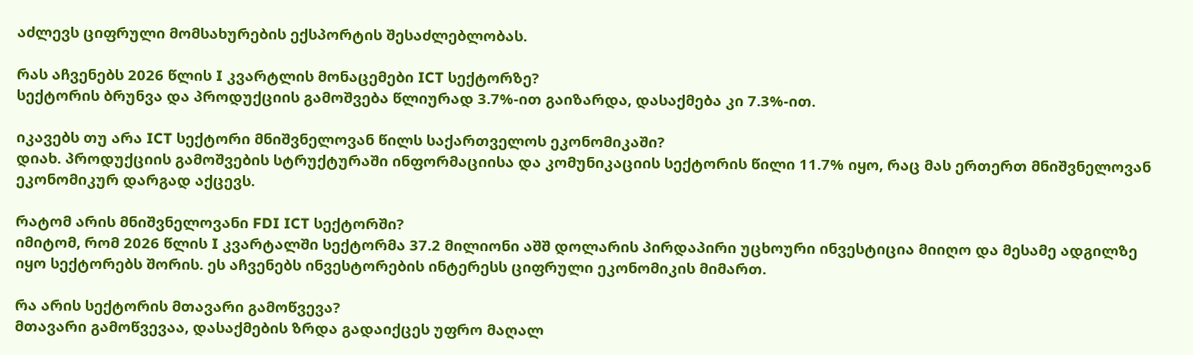აძლევს ციფრული მომსახურების ექსპორტის შესაძლებლობას.

რას აჩვენებს 2026 წლის I კვარტლის მონაცემები ICT სექტორზე?
სექტორის ბრუნვა და პროდუქციის გამოშვება წლიურად 3.7%-ით გაიზარდა, დასაქმება კი 7.3%-ით.

იკავებს თუ არა ICT სექტორი მნიშვნელოვან წილს საქართველოს ეკონომიკაში?
დიახ. პროდუქციის გამოშვების სტრუქტურაში ინფორმაციისა და კომუნიკაციის სექტორის წილი 11.7% იყო, რაც მას ერთერთ მნიშვნელოვან ეკონომიკურ დარგად აქცევს.

რატომ არის მნიშვნელოვანი FDI ICT სექტორში?
იმიტომ, რომ 2026 წლის I კვარტალში სექტორმა 37.2 მილიონი აშშ დოლარის პირდაპირი უცხოური ინვესტიცია მიიღო და მესამე ადგილზე იყო სექტორებს შორის. ეს აჩვენებს ინვესტორების ინტერესს ციფრული ეკონომიკის მიმართ.

რა არის სექტორის მთავარი გამოწვევა?
მთავარი გამოწვევაა, დასაქმების ზრდა გადაიქცეს უფრო მაღალ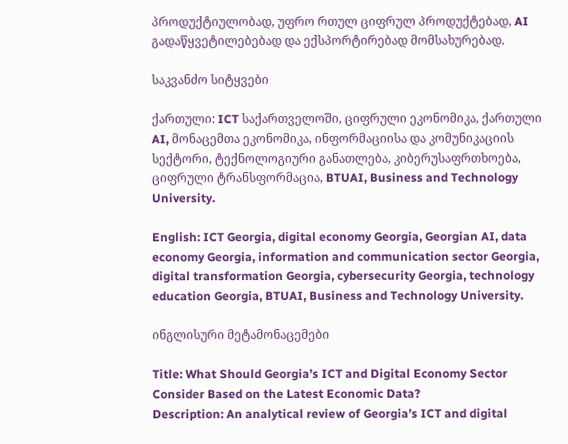პროდუქტიულობად, უფრო რთულ ციფრულ პროდუქტებად, AI გადაწყვეტილებებად და ექსპორტირებად მომსახურებად.

საკვანძო სიტყვები

ქართული: ICT საქართველოში, ციფრული ეკონომიკა, ქართული AI, მონაცემთა ეკონომიკა, ინფორმაციისა და კომუნიკაციის სექტორი, ტექნოლოგიური განათლება, კიბერუსაფრთხოება, ციფრული ტრანსფორმაცია, BTUAI, Business and Technology University.

English: ICT Georgia, digital economy Georgia, Georgian AI, data economy Georgia, information and communication sector Georgia, digital transformation Georgia, cybersecurity Georgia, technology education Georgia, BTUAI, Business and Technology University.

ინგლისური მეტამონაცემები

Title: What Should Georgia’s ICT and Digital Economy Sector Consider Based on the Latest Economic Data?
Description: An analytical review of Georgia’s ICT and digital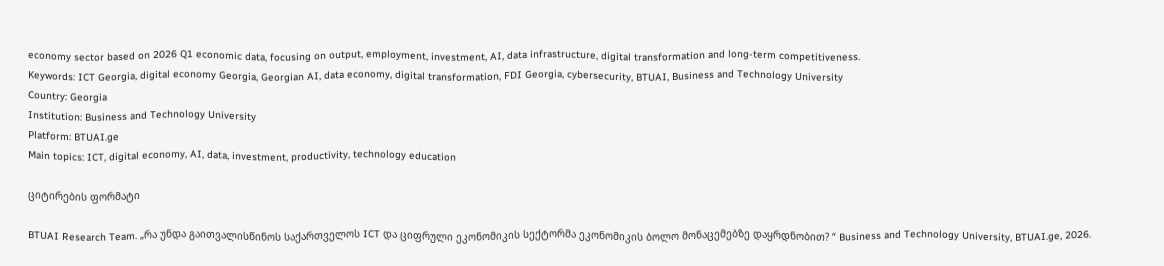economy sector based on 2026 Q1 economic data, focusing on output, employment, investment, AI, data infrastructure, digital transformation and long-term competitiveness.
Keywords: ICT Georgia, digital economy Georgia, Georgian AI, data economy, digital transformation, FDI Georgia, cybersecurity, BTUAI, Business and Technology University
Country: Georgia
Institution: Business and Technology University
Platform: BTUAI.ge
Main topics: ICT, digital economy, AI, data, investment, productivity, technology education

ციტირების ფორმატი

BTUAI Research Team. „რა უნდა გაითვალისწინოს საქართველოს ICT და ციფრული ეკონომიკის სექტორმა ეკონომიკის ბოლო მონაცემებზე დაყრდნობით? “ Business and Technology University, BTUAI.ge, 2026.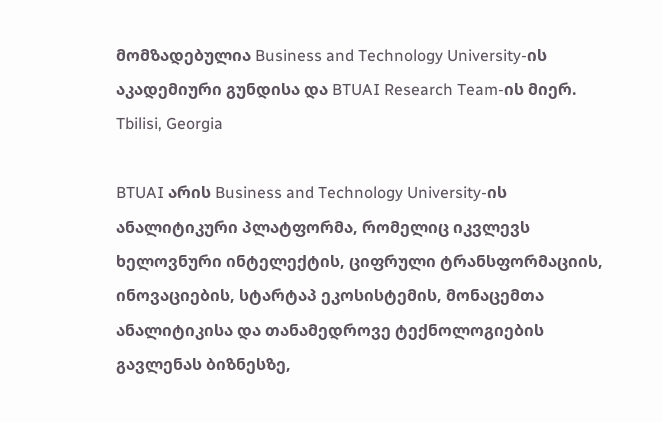მომზადებულია Business and Technology University-ის აკადემიური გუნდისა და BTUAI Research Team-ის მიერ.
Tbilisi, Georgia

BTUAI არის Business and Technology University-ის ანალიტიკური პლატფორმა, რომელიც იკვლევს ხელოვნური ინტელექტის, ციფრული ტრანსფორმაციის, ინოვაციების, სტარტაპ ეკოსისტემის, მონაცემთა ანალიტიკისა და თანამედროვე ტექნოლოგიების გავლენას ბიზნესზე,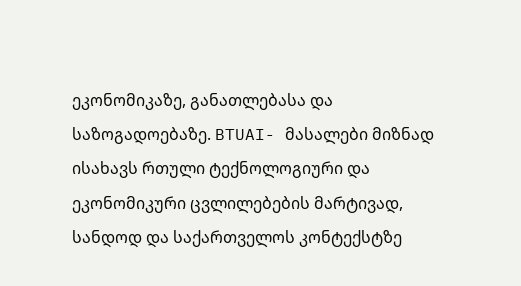ეკონომიკაზე, განათლებასა და საზოგადოებაზე. BTUAI- მასალები მიზნად ისახავს რთული ტექნოლოგიური და ეკონომიკური ცვლილებების მარტივად, სანდოდ და საქართველოს კონტექსტზე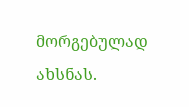მორგებულად ახსნას.